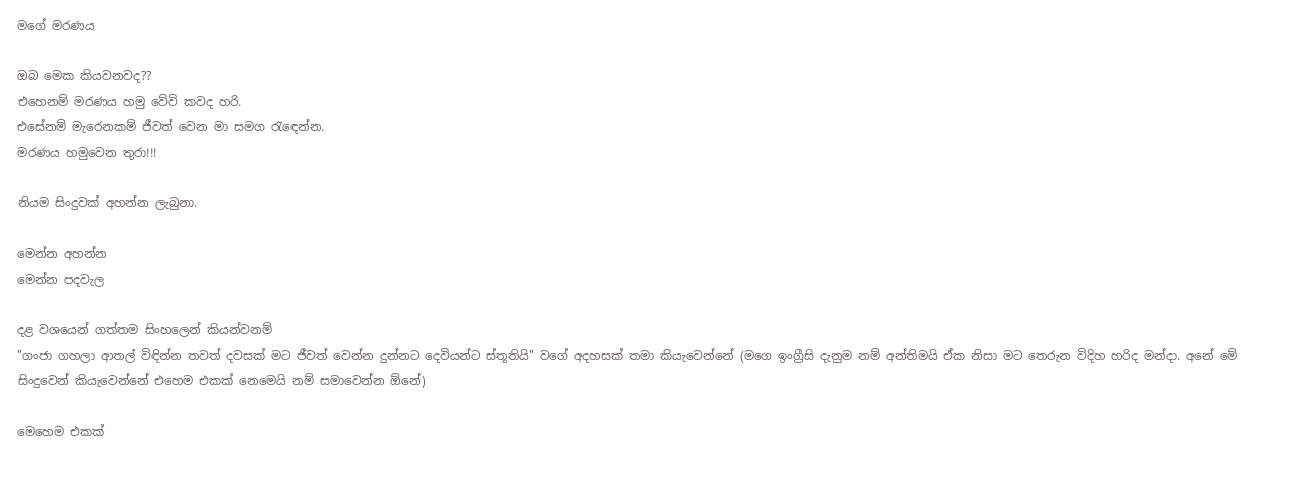මගේ මරණය

ඔබ මෙක කියවනවද??
එහෙනම් මරණය හමු වේවි කවද හරි.
එසේනම් මැරෙනකම් ජීවත් වෙන මා සමග රැඳෙන්න.
මරණය හමුවෙන තුරා!!!

නියම සිංදුවක් අහන්න ලැබුනා.

මෙන්න අහන්න
මෙන්න පදවැල

දළ වශයෙන් ගත්තම සිංහලෙන් කියන්වනම්
"ගංජා ගහලා ආතල් විඳින්න තවත් දවසක් මට ජීවත් වෙන්න දුන්නට දෙවියන්ට ස්තූතියි" වගේ අදහසක් තමා කියැවෙන්නේ (මගෙ ඉංග්‍රීසි දැනුම නම් අන්තිමයි ඒක නිසා මට තෙරුන විදිහ හරිද මන්දා. අනේ මේ සිංදුවෙන් කියැවෙන්නේ එහෙම එකක් නෙමෙයි නම් සමාවෙන්න ඕනේ)

මෙහෙම එකක්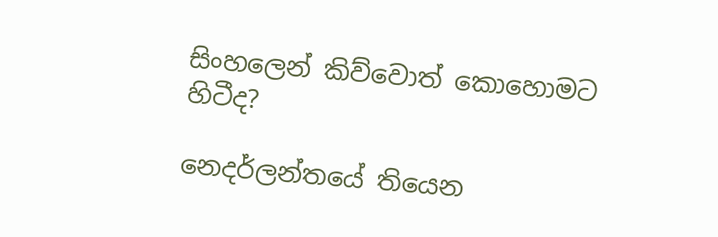සිංහලෙන් කිව්වොත් කොහොමට හිටීද?

නෙදර්ලන්තයේ තියෙන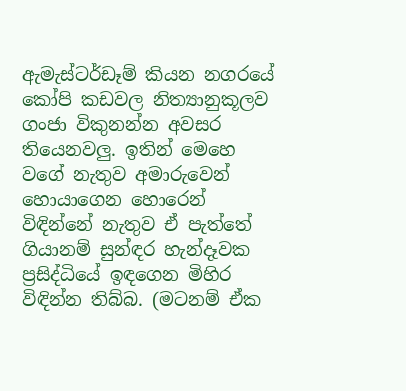ඇමැස්ටර්ඩෑම් කියන නගරයේ කෝපි කඩවල නිත්‍යානුකූලව ගංජා විකුනන්න අවසර තියෙනවලු. ඉතින් මෙහෙ වගේ නැතුව අමාරුවෙන් හොයාගෙන හොරෙන් විඳින්නේ නැතුව ඒ පැත්තේ ගියානම් සුන්ඳර හැන්දෑවක ප්‍රසිද්ධියේ ඉඳගෙන මිහිර විඳින්න තිබ්බ. (මටනම් ඒක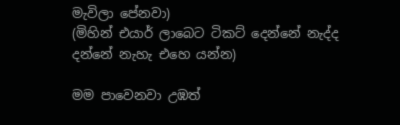මැවිලා පේනවා)
(මිහින් එයාර් ලාබෙට ටිකට් දෙන්නේ නැද්ද දන්නේ නැහැ එහෙ යන්න)

මම පාවෙනවා උඹත්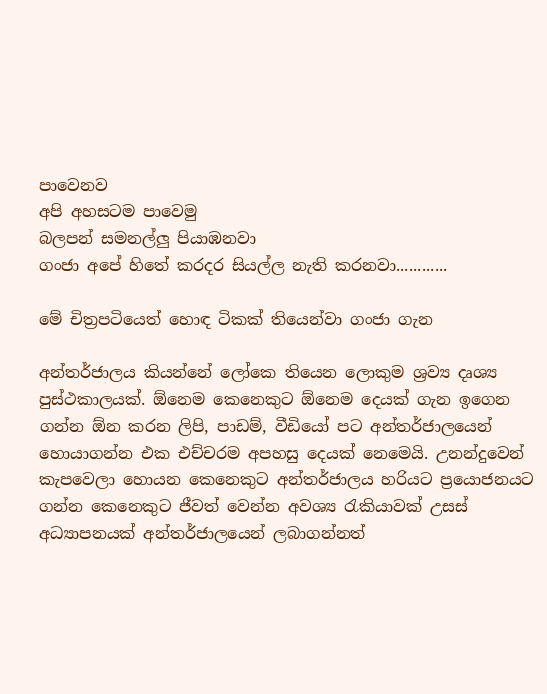පාවෙනව
අපි අහසටම පාවෙමු
බලපන් සමනල්ලු පියාඹනවා
ගංජා අපේ හිතේ කරදර සියල්ල නැති කරනවා............

මේ චිත්‍රපටියෙත් හොඳ ටිකක් තියෙන්වා ගංජා ගැන

අන්තර්ජාලය කියන්නේ ලෝකෙ තියෙන ලොකුම ශ්‍රව්‍ය දෘශ්‍ය පුස්ථකාලයක්. ඕනෙම කෙනෙකුට ඕනෙම දෙයක් ගැන ඉගෙන ගන්න ඕන කරන ලිපි, පාඩම්, වීඩියෝ පට අන්තර්ජාලයෙන් හොයාගන්න එක එච්චරම අපහසු දෙයක් නෙමෙයි. උනන්දුවෙන් කැපවෙලා හොයන කෙනෙකුට අන්තර්ජාලය හරියට ප්‍රයොජනයට ගන්න කෙනෙකුට ජීවත් වෙන්න අවශ්‍ය රැකියාවක් උසස් අධ්‍යාපනයක් අන්තර්ජාලයෙන් ලබාගන්නත්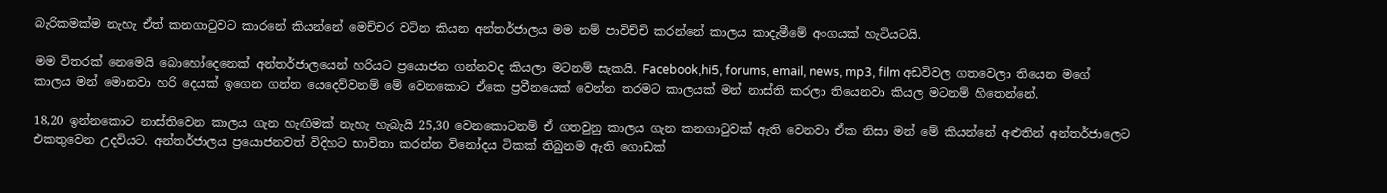බැරිකමක්ම නැහැ ඒත් කනගාටුවට කාරනේ කියන්නේ මෙච්චර වටින කියන අන්තර්ජාලය මම නම් පාවිච්චි කරන්නේ කාලය කාදැමීමේ අංගයක් හැටියටයි.

මම විතරක් නෙමෙයි බොහෝදෙනෙක් අන්තර්ජාලයෙන් හරියට ප්‍රයොජන ගන්නවද කියලා මටනම් සැකයි. Facebook,hi5, forums, email, news, mp3, film අඩවිවල ගතවෙලා තියෙන මගේ කාලය මන් මොනවා හරි දෙයක් ඉගෙන ගන්න යෙදෙව්වනම් මේ වෙනකොට ඒකෙ ප්‍රවීනයෙක් වෙන්න තරමට කාලයක් මන් නාස්ති කරලා තියෙනවා කියල මටනම් හිතෙන්නේ.

18,20 ඉන්නකොට නාස්තිවෙන කාලය ගැන හැඟිමක් නැහැ හැබැයි 25,30 වෙනකොටනම් ඒ ගතවුනු කාලය ගැන කනගාටුවක් ඇති වෙනවා ඒක නිසා මන් මේ කියන්නේ අළුතින් අන්තර්ජාලෙට එකතුවෙන උදවියට. අන්තර්ජාලය ප්‍රයොජනවත් විදිහට භාවිතා කරන්න විනෝදය ටිකක් තිබුනම ඇති ගොඩක්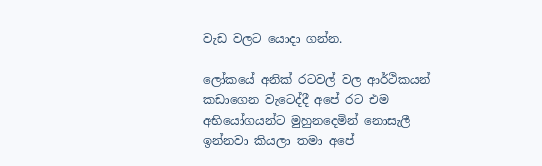වැඩ වලට යොදා ගන්න.

ලෝකයේ අනික් රටවල් වල ආර්ථිකයන් කඩාගෙන වැටෙද්දී අපේ රට එම අභියෝගයන්ට මුහුනදෙමින් නොසැලී ඉන්නවා කියලා තමා අපේ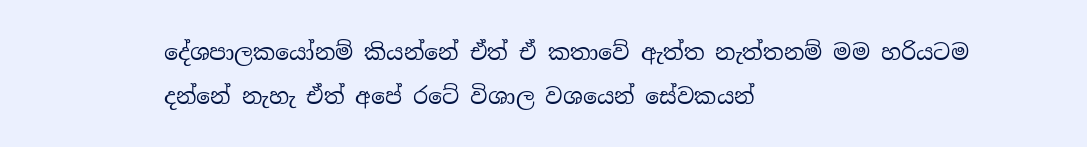දේශපාලකයෝනම් කියන්නේ ඒත් ඒ කතාවේ ඇත්ත නැත්තනම් මම හරියටම දන්නේ නැහැ ඒත් අපේ රටේ විශාල වශයෙන් සේවකයන්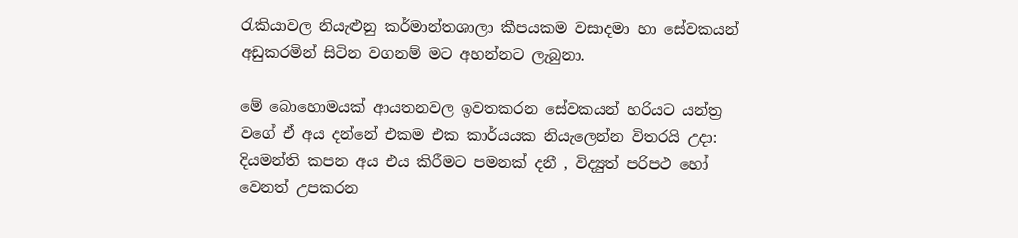රැකියාවල නියැළුනු කර්මාන්තශාලා කීපයකම වසාදමා හා සේවකයන් අඩුකරමින් සිටින වගනම් මට අහන්නට ලැබුනා.

මේ බොහොමයක් ආයතනවල ඉවතකරන සේවකයන් හරියට යන්ත්‍ර වගේ ඒ අය දන්නේ එකම එක කාර්යයක නියැලෙන්න විතරයි උදා: දියමන්ති කපන අය එය කිරීමට පමනක් දනී , විද්‍යුත් පරිපථ හෝ වෙනත් උපකරන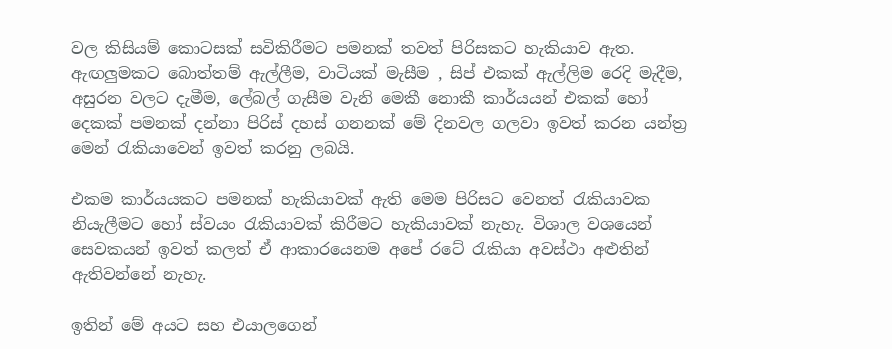වල කිසියම් කොටසක් සවිකිරීමට පමනක් තවත් පිරිසකට හැකියාව ඇත. ඇඟලුමකට බොත්තම් ඇල්ලීම, වාටියක් මැසීම , සිප් එකක් ඇල්ලිම රෙදි මැදීම, අසුරන වලට දැමීම, ලේබල් ගැසීම වැනි මෙකී නොකී කාර්යයන් එකක් හෝ දෙකක් පමනක් දන්නා පිරිස් දහස් ගනනක් මේ දිනවල ගලවා ඉවත් කරන යන්ත්‍ර මෙන් රැකියාවෙන් ඉවත් කරනු ලබයි.

එකම කාර්යයකට පමනක් හැකියාවක් ඇති මෙම පිරිසට වෙනත් රැකියාවක නියැලීමට හෝ ස්වයං රැකියාවක් කිරීමට හැකියාවක් නැහැ. විශාල වශයෙන් සෙවකයන් ඉවත් කලත් ඒ ආකාරයෙනම අපේ රටේ රැකියා අවස්ථා අළුතින් ඇතිවන්නේ නැහැ.

ඉතින් මේ අයට සහ එයාලගෙන්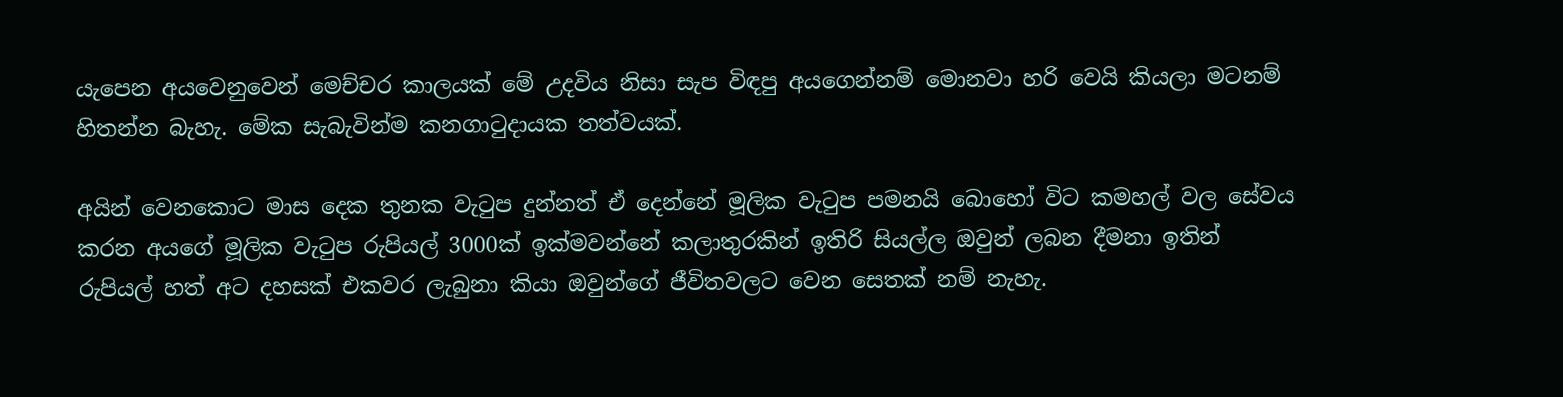යැපෙන අයවෙනුවෙන් මෙච්චර කාලයක් මේ උදවිය නිසා සැප විඳපු අයගෙන්නම් මොනවා හරි වෙයි කියලා මටනම් හිතන්න බැහැ. මේක සැබැවින්ම කනගාටුදායක තත්වයක්.

අයින් වෙනකොට මාස දෙක තුනක වැටුප දුන්නත් ඒ දෙන්නේ මූලික වැටුප පමනයි බොහෝ විට කමහල් වල සේවය කරන අයගේ මූලික වැටුප රුපියල් 3000ක් ඉක්මවන්නේ කලාතුරකින් ඉතිරි සියල්ල ඔවුන් ලබන දීමනා ඉතින් රුපියල් හත් අට දහසක් එකවර ලැබුනා කියා ඔවුන්ගේ ජීවිතවලට වෙන සෙතක් නම් නැහැ.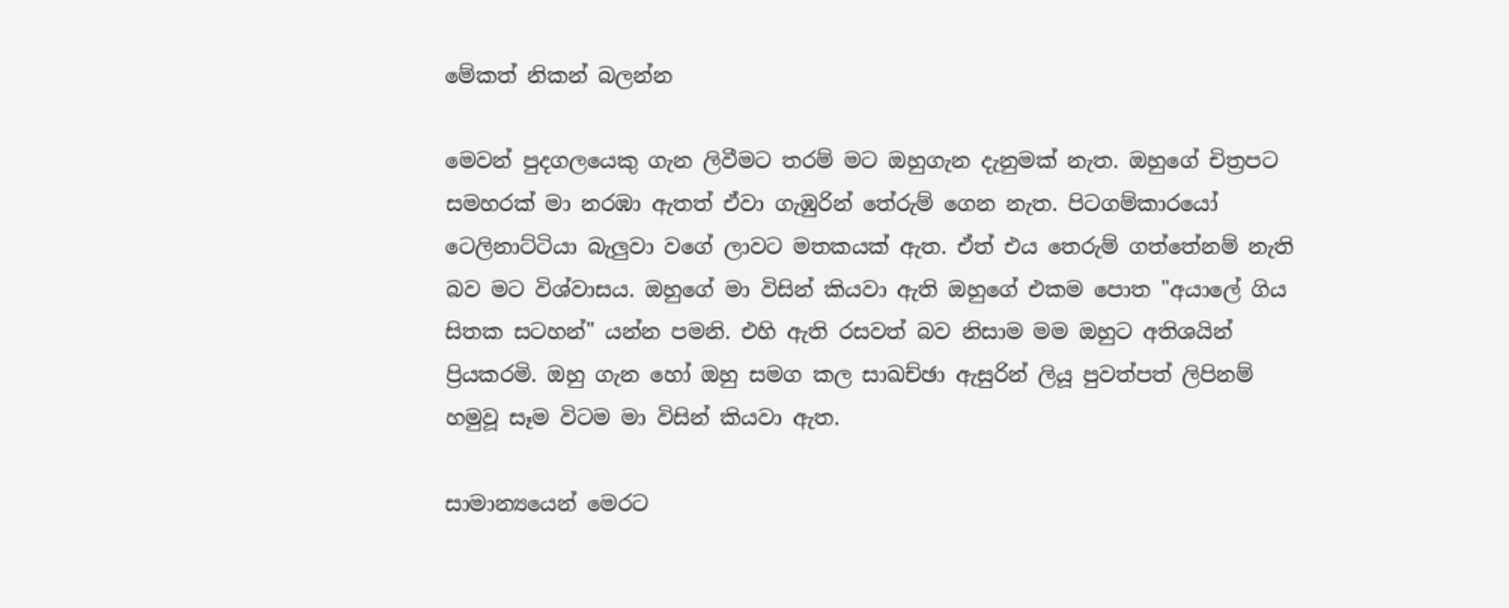මේකත් නිකන් බලන්න

මෙවන් පුදගලයෙකු ගැන ලිවීමට තරම් මට ඔහුගැන දැනුමක් නැත. ඔහුගේ චිත්‍රපට සමහරක් මා නරඹා ඇතත් ඒවා ගැඹුරින් තේරුම් ගෙන නැත. පිටගම්කාරයෝ ටෙලිනාට්ටියා බැලුවා වගේ ලාවට මතකයක් ඇත. ඒත් එය තෙරුම් ගත්තේනම් නැති බව මට විශ්වාසය. ඔහුගේ මා විසින් කියවා ඇති ඔහුගේ එකම පොත "අයාලේ ගිය සිතක සටහන්" යන්න පමනි. එහි ඇති රසවත් බව නිසාම මම ඔහුට අතිශයින් ප්‍රියකරමි. ඔහු ගැන හෝ ඔහු සමග කල සාඛච්ඡා ඇසුරින් ලියූ පුවත්පත් ලිපිනම් හමුවූ සෑම විටම මා විසින් කියවා ඇත.

සාමාන්‍යයෙන් මෙරට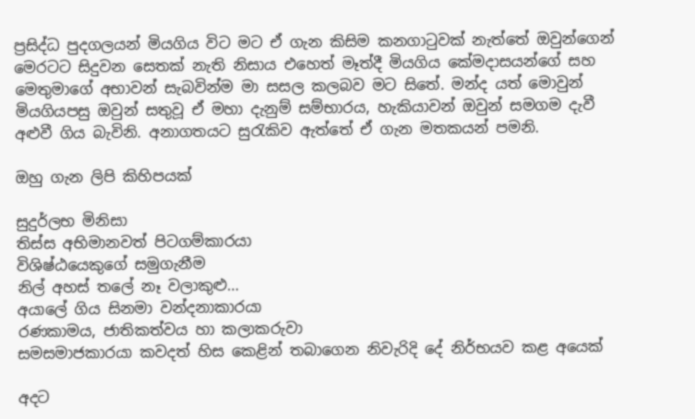ප්‍රසිද්ධ පුදගලයන් මියගිය විට මට ඒ ගැන කිසිම කනගාටුවක් නැත්තේ ඔවුන්ගෙන් මෙරටට සිදුවන සෙතක් නැති නිසාය එහෙත් මෑත්දී මියගිය කේමදාසයන්ගේ සහ මෙතුමාගේ අභාවන් සැබවින්ම මා සසල කලබව මට සිතේ. මන්ද යත් මොවුන් මියගියපසු ඔවුන් සතුවූ ඒ මහා දැනුම් සම්භාරය, හැකියාවන් ඔවුන් සමගම දැවී අළුවී ගිය බැවිනි. අනාගතයට සුරැකිව ඇත්තේ ඒ ගැන මතකයන් පමනි.

ඔහු ගැන ලිපි කිහිපයක්

සුදුර්ලභ මිනිසා
තිස්ස අභිමානවත් පිටගම්කාරයා
විශිෂ්ඨයෙකුගේ සමුගැනීම
නිල් අහස් තලේ නෑ වලාකුළු...
අයාලේ ගිය සිනමා වන්දනාකාරයා
රණකාමය, ජාතිකත්වය හා කලාකරුවා
සමසමාජකාරයා කවදත් හිස කෙළින් තබාගෙන නිවැරිදි දේ නිර්භයව කළ අයෙක්

අදට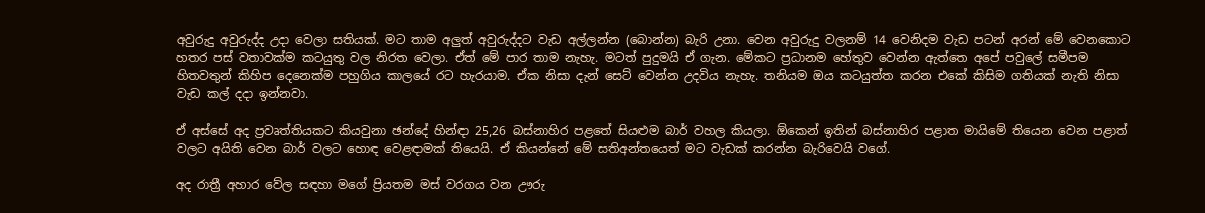අවුරුදු අවුරුද්ද උදා වෙලා සතියක්. මට තාම අලුත් අවුරුද්දට වැඩ අල්ලන්න (බොන්න) බැරි උනා. වෙන අවුරුදු වලනම් 14 වෙනිදම වැඩ පටන් අරන් මේ වෙනකොට හතර පස් වතාවක්ම කටයුතු වල නිරත වෙලා. ඒත් මේ පාර තාම නැහැ. මටත් පුදුමයි ඒ ගැන. මේකට ප්‍රධානම හේතුව වෙන්න ඇත්තෙ අපේ පවුලේ සමීපම හිතවතුන් කිහිප දෙනෙක්ම පහුගිය කාලයේ රට හැරයාම. ඒක නිසා දැන් සෙට් වෙන්න උදවිය නැහැ. තනියම ඔය කටයුත්ත කරන එකේ කිසිම ගතියක් නැති නිසා වැඩ කල් දදා ඉන්නවා.

ඒ අස්සේ අද ප්‍රවෘත්තියකට කියවුනා ඡන්දේ හින්ඳා 25,26 බස්නාහිර පළතේ සියළුම බාර් වහල කියලා. ඕකෙන් ඉතින් බස්නාහිර පළාත මායිමේ තියෙන වෙන පළාත් වලට අයිති වෙන බාර් වලට හොඳ වෙළඳාමක් තියෙයි. ඒ කියන්නේ මේ සතිඅන්තයෙත් මට වැඩක් කරන්න බැරිවෙයි වගේ.

අද රාත්‍රී අහාර වේල සඳහා මගේ ප්‍රියතම මස් වරගය වන ඌරු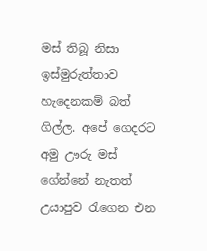මස් තිබූ නිසා ඉස්මුරුත්තාව හැදෙනකම් බත් ගිල්ල. අපේ ගෙදරට අමු ඌරු මස් ගේන්නේ නැතත් උයාපුව රැගෙන එන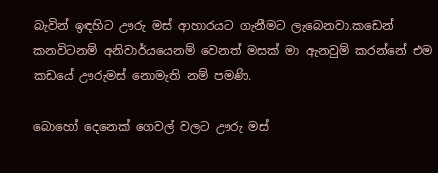බැවින් ඉඳහිට ඌරු මස් ආහාරයට ගැනීමට ලැබෙනවා.කඩෙන් කනවිටනම් අනිවාර්යයෙනම් වෙනත් මසක් මා ඇනවුම් කරන්නේ එම කඩයේ ඌරුමස් නොමැති නම් පමණි.

බොහෝ දෙනෙක් ගෙවල් වලට ඌරු මස්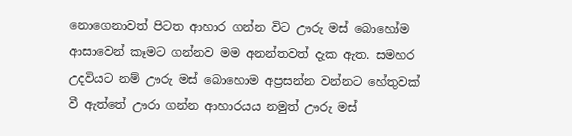නොගෙනාවත් පිටත ආහාර ගන්න විට ඌරු මස් බොහෝම ආසාවෙන් කෑමට ගන්නව මම අනන්තවත් දැක ඇත. සමහර උදවියට නම් ඌරු මස් බොහොම අප්‍රසන්න වන්නට හේතුවක් වී ඇත්තේ ඌරා ගන්න ආහාරයය නමුත් ඌරු මස්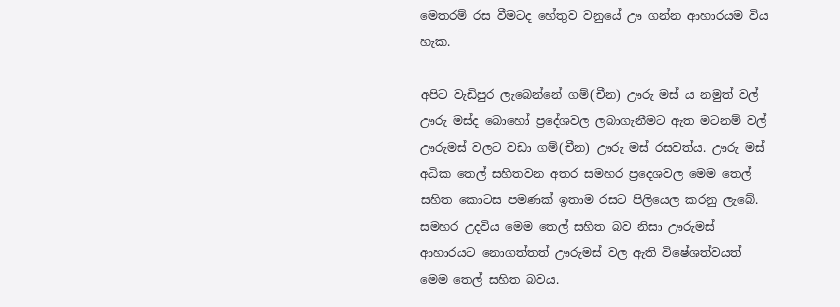මෙතරම් රස වීමටද හේතුව වනුයේ ඌ ගන්න ආහාරයම විය හැක.

අපිට වැඩිපුර ලැබෙන්නේ ගම්(චීන) ඌරු මස් ය නමුත් වල් ඌරු මස්ද බොහෝ ප්‍රදේශවල ලබාගැනීමට ඇත මටනම් වල් ඌරුමස් වලට වඩා ගම්(චීන) ඌරු මස් රසවත්ය. ඌරු මස් අධික තෙල් සහිතවන අතර සමහර ප්‍රදෙශවල මෙම තෙල් සහිත කොටස පමණක් ඉතාම රසට පිලියෙල කරනු ලැබේ. සමහර උදවිය මෙම තෙල් සහිත බව නිසා ඌරුමස් ආහාරයට නොගත්තත් ඌරුමස් වල ඇති විෂේශත්වයත් මෙම තෙල් සහිත බවය.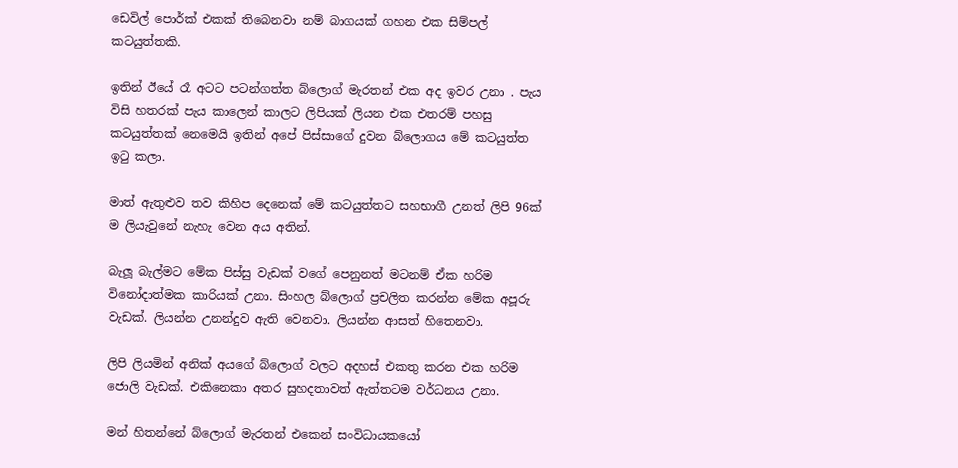ඩෙවිල් පොර්ක් එකක් තිබෙනවා නම් බාගයක් ගහන එක සිම්පල් කටයුත්තකි.

ඉතින් ඊයේ රෑ අටට පටන්ගත්ත බ්ලොග් මැරතන් එක අද ඉවර උනා . පැය විසි හතරක් පැය කාලෙන් කාලට ලිපියක් ලියන එක එතරම් පහසු කටයුත්තක් නෙමෙයි ඉතින් අපේ පිස්සාගේ දුවන බ්ලොගය මේ කටයුත්ත ඉටු කලා.

මාත් ඇතුළුව තව කිහිප දෙනෙක් මේ කටයුත්තට සහභාගී උනත් ලිපි 96ක් ම ලියැවුනේ නැහැ වෙන අය අතින්.

බැලූ බැල්මට මේක පිස්සු වැඩක් වගේ පෙනුනත් මටනම් ඒක හරිම විනෝදාත්මක කාරියක් උනා. සිංහල බ්ලොග් ප්‍රචලිත කරන්න මේක අපූරු වැඩක්. ලියන්න උනන්දුව ඇති වෙනවා. ලියන්න ආසත් හිතෙනවා.

ලිපි ලියමින් අනික් අයගේ බ්ලොග් වලට අදහස් එකතු කරන එක හරිම ජොලි වැඩක්. එකිනෙකා අතර සුහදතාවත් ඇත්තටම වර්ධනය උනා.

මන් හිතන්නේ බ්ලොග් මැරතන් එකෙන් සංවිධායකයෝ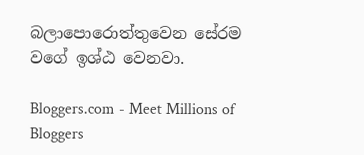බලාපොරොත්තුවෙන සේරම වගේ ඉශ්ඨ වෙනවා.

Bloggers.com - Meet Millions of Bloggers